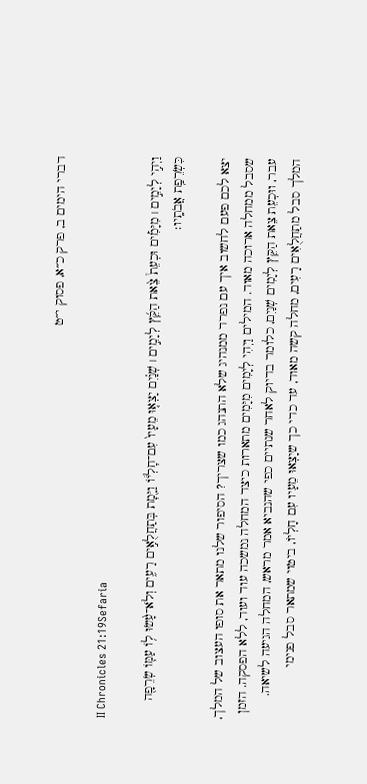דברי הימים ב, פרק כ״א, פסוק י״ט

II Chronicles 21:19Sefaria

וַיְהִ֣י לְיָמִ֣ים ׀ מִיָּמִ֡ים וּכְעֵת֩ צֵ֨את הַקֵּ֜ץ לְיָמִ֣ים ׀ שְׁנַ֗יִם יָצְא֤וּ מֵעָיו֙ עִם־חׇלְי֔וֹ וַיָּ֖מׇת בְּתַחֲלֻאִ֣ים רָעִ֑ים וְלֹא־עָ֨שׂוּ ל֥וֹ עַמּ֛וֹ שְׂרֵפָ֖ה כִּשְׂרֵפַ֥ת אֲבֹתָֽיו׃

יצא לכם פעם לחשוב איך עם נפרד ממנהיג שלא התנהג כמו שצריך? הסיפור שלנו מתאר את סופו העצוב של המלך, שסבל ממחלה ארוכה מאוד. המילים וַיְהִי לְיָמִים מִיָּמִים מתארות כיצד המחלה נמשכה עוד ועוד, ללא הפסקה. הזמן עבר, ווּכְעֵת צֵאת הַקֵּץ לְיָמִים שְׁנַיִם, כלומר בדיוק לאחר שנתיים כפי שהנביא אמר מראש, המחלה הגיעה לשיאה. המלך סבל מתַחֲלֻאִים רָעִים, מחלה קשה מאוד, עד כדי כך שיָצְאוּ מֵעָיו עִם חָלְיוֹ, ביטוי שמתאר סבל פנימי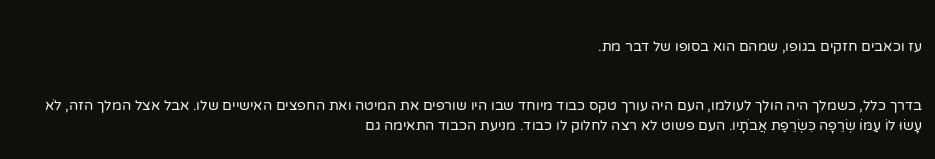עז וכאבים חזקים בגופו, שמהם הוא בסופו של דבר מת.


בדרך כלל, כשמלך היה הולך לעולמו, העם היה עורך טקס כבוד מיוחד שבו היו שורפים את המיטה ואת החפצים האישיים שלו. אבל אצל המלך הזה, לֹא עָשׂוּ לוֹ עַמּוֹ שְׂרֵפָה כִּשְׂרֵפַת אֲבֹתָיו. העם פשוט לא רצה לחלוק לו כבוד. מניעת הכבוד התאימה גם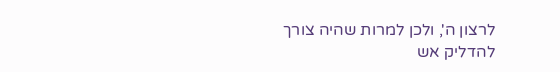לרצון ה', ולכן למרות שהיה צורך להדליק אש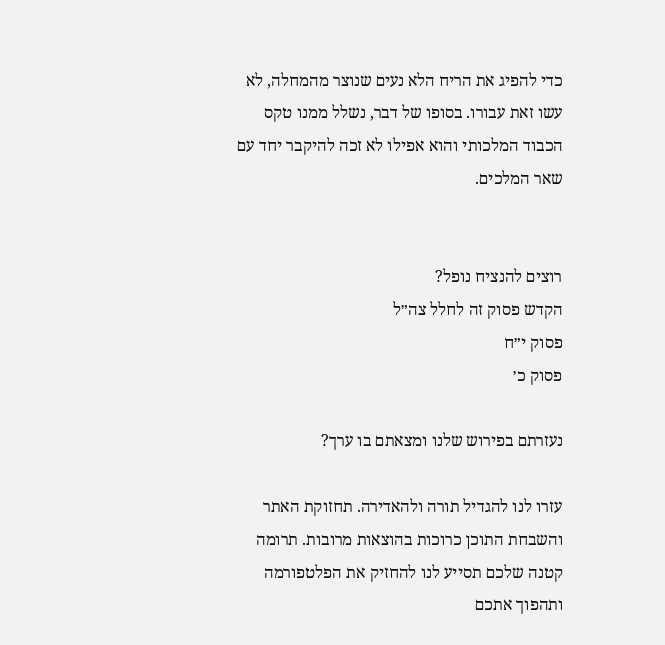כדי להפיג את הריח הלא נעים שנוצר מהמחלה, לא עשו זאת עבורו. בסופו של דבר, נשלל ממנו טקס הכבוד המלכותי והוא אפילו לא זכה להיקבר יחד עם שאר המלכים.


רוצים להנציח נופל?
הקדש פסוק זה לחלל צה״ל
פסוק י״ח
פסוק כ׳

נעזרתם בפירוש שלנו ומצאתם בו ערך?

עזרו לנו להגדיל תורה ולהאדירה. תחזוקת האתר והשבחת התוכן כרוכות בהוצאות מרובות. תרומה קטנה שלכם תסייע לנו להחזיק את הפלטפורמה ותהפוך אתכם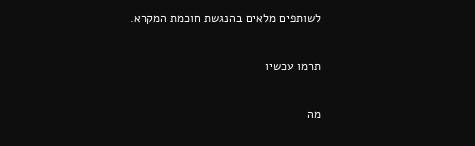לשותפים מלאים בהנגשת חוכמת המקרא.

תרמו עכשיו

מה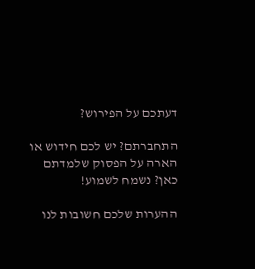דעתכם על הפירוש?

התחברתם? יש לכם חידוש או הארה על הפסוק שלמדתם כאן? נשמח לשמוע!

ההערות שלכם חשובות לנו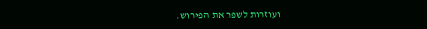ועוזרות לשפר את הפירוש.